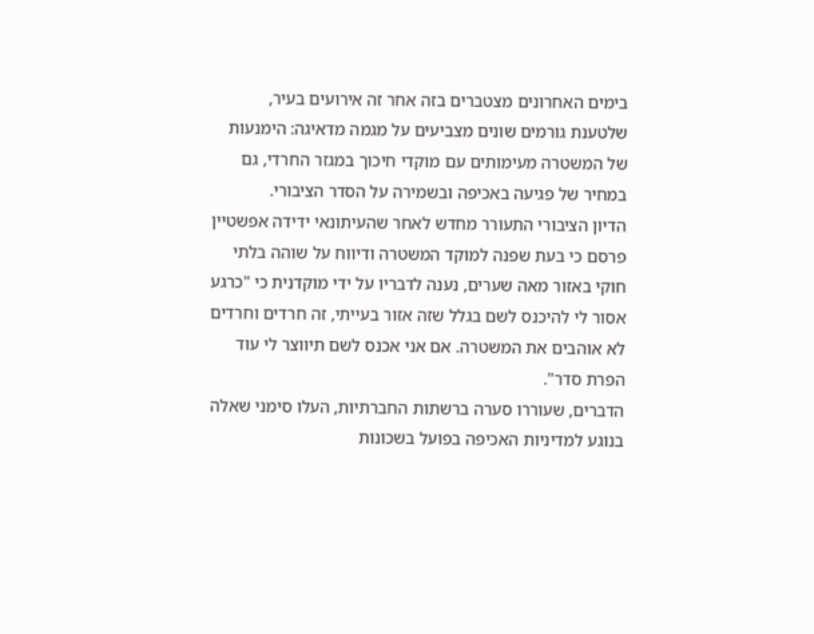בימים האחרונים מצטברים בזה אחר זה אירועים בעיר, שלטענת גורמים שונים מצביעים על מגמה מדאיגה: הימנעות של המשטרה מעימותים עם מוקדי חיכוך במגזר החרדי, גם במחיר של פגיעה באכיפה ובשמירה על הסדר הציבורי.
הדיון הציבורי התעורר מחדש לאחר שהעיתונאי ידידה אפשטיין פרסם כי בעת שפנה למוקד המשטרה ודיווח על שוהה בלתי חוקי באזור מאה שערים, נענה לדבריו על ידי מוקדנית כי "כרגע אסור לי להיכנס לשם בגלל שזה אזור בעייתי, זה חרדים וחרדים לא אוהבים את המשטרה. אם אני אכנס לשם תיווצר לי עוד הפרת סדר".
הדברים, שעוררו סערה ברשתות החברתיות, העלו סימני שאלה בנוגע למדיניות האכיפה בפועל בשכונות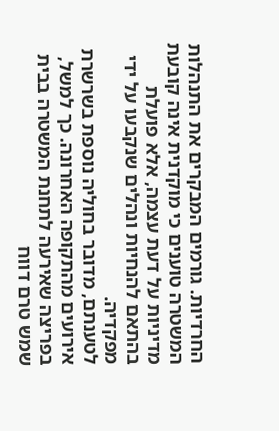החרדיות. גורמים המבקרים את התנהלות המשטרה טוענים כי מוקדנית אינה קובעת מדיניות על דעת עצמה, אלא פועלת בהתאם להנחיות ונהלים שנקבעו על ידי מפקדיה.
לטענתם, מדובר בחוליה נוספת בשרשרת אירועים מהתקופה האחרונה. כך למשל, בפריצה שאירעה לתחנת המשטרה בבית שמש טרם דווח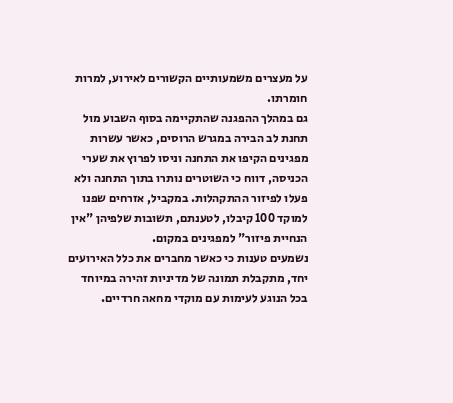על מעצרים משמעותיים הקשורים לאירוע, למרות חומרתו.
גם במהלך ההפגנה שהתקיימה בסוף השבוע מול תחנת לב הבירה במגרש הרוסים, כאשר עשרות מפגינים הקיפו את התחנה וניסו לפרוץ את שערי הכניסה, דווח כי השוטרים נותרו בתוך התחנה ולא פעלו לפיזור ההתקהלות. במקביל, אזרחים שפנו למוקד 100 קיבלו, לטענתם, תשובות שלפיהן "אין הנחיית פיזור" למפגינים במקום.
נשמעים טענות כי כאשר מחברים את כלל האירועים יחד, מתקבלת תמונה של מדיניות זהירה במיוחד בכל הנוגע לעימות עם מוקדי מחאה חרדיים.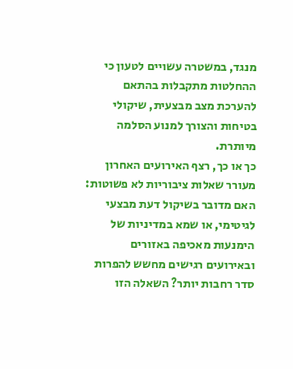מנגד, במשטרה עשויים לטעון כי ההחלטות מתקבלות בהתאם להערכת מצב מבצעית, שיקולי בטיחות והצורך למנוע הסלמה מיותרת.
כך או כך, רצף האירועים האחרון מעורר שאלות ציבוריות לא פשוטות: האם מדובר בשיקול דעת מבצעי לגיטימי, או שמא במדיניות של הימנעות מאכיפה באזורים ובאירועים רגישים מחשש להפרות סדר רחבות יותר? השאלה הזו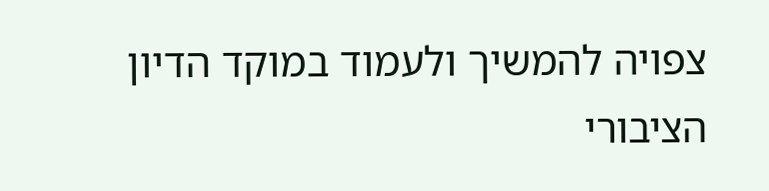צפויה להמשיך ולעמוד במוקד הדיון הציבורי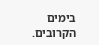בימים הקרובים.